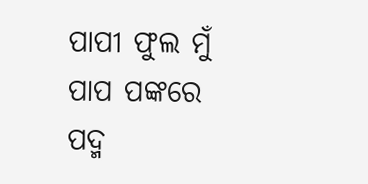ପାପୀ ଫୁଲ ମୁଁ
ପାପ ପଙ୍କରେ
ପଦ୍ମ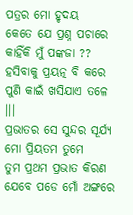ପତ୍ରର ମୋ ହୃଦୟ
କେତେ ଯେ ପ୍ରଶ୍ନ ପଚାରେ
କାହିଁକି ମୁଁ ପଙ୍କଜା ??
ହସିବାକୁ ପ୍ରୟତ୍ନ ବି କରେ
ପୁଣି କାଇଁ ଖସିଯାଏ ତଳେ ।।।
ପ୍ରଭାତର ସେ ସୁନ୍ଦର ସୂର୍ଯ୍ୟ
ମୋ ପ୍ରିୟତମ ତୁମେ
ତୁମ ପ୍ରଥମ ପ୍ରଭାତ କିରଣ
ଯେବେ ପଡେ ମୋଁ ଅଙ୍ଗରେ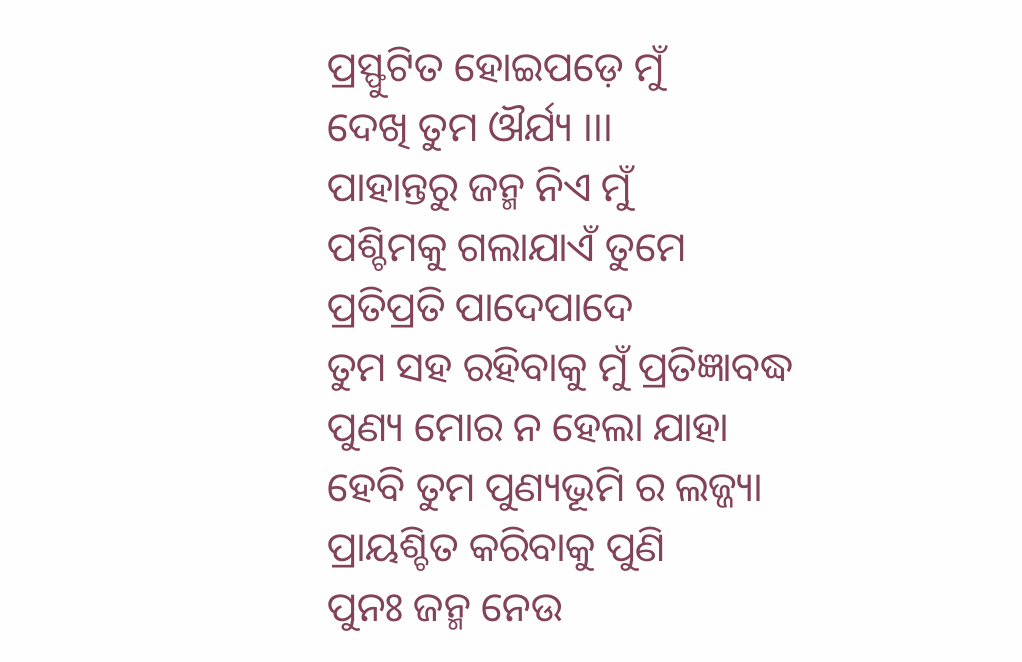ପ୍ରସ୍ଫୁଟିତ ହୋଇପଡ଼େ ମୁଁ
ଦେଖି ତୁମ ଔର୍ଯ୍ୟ ।।।
ପାହାନ୍ତରୁ ଜନ୍ମ ନିଏ ମୁଁ
ପଶ୍ଚିମକୁ ଗଲାଯାଏଁ ତୁମେ
ପ୍ରତିପ୍ରତି ପାଦେପାଦେ
ତୁମ ସହ ରହିବାକୁ ମୁଁ ପ୍ରତିଜ୍ଞାବଦ୍ଧ
ପୁଣ୍ୟ ମୋର ନ ହେଲା ଯାହା
ହେବି ତୁମ ପୁଣ୍ୟଭୂମି ର ଲଜ୍ଜ୍ୟା
ପ୍ରାୟଶ୍ଚିତ କରିବାକୁ ପୁଣି
ପୁନଃ ଜନ୍ମ ନେଉ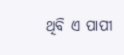ଥିବି ଏ ପାପୀ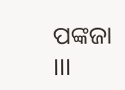ପଙ୍କଜା ।।।